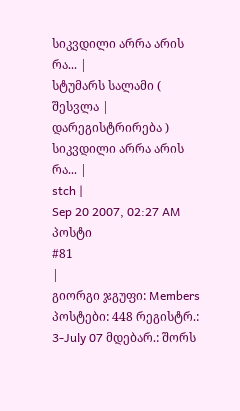სიკვდილი არრა არის რა... |
სტუმარს სალამი ( შესვლა | დარეგისტრირება )
სიკვდილი არრა არის რა... |
stch |
Sep 20 2007, 02:27 AM
პოსტი
#81
|
გიორგი ჯგუფი: Members პოსტები: 448 რეგისტრ.: 3-July 07 მდებარ.: შორს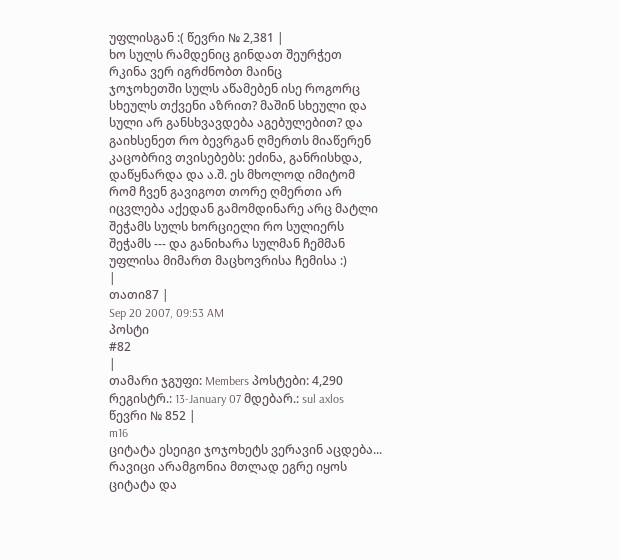უფლისგან :( წევრი № 2,381 |
ხო სულს რამდენიც გინდათ შეურჭეთ რკინა ვერ იგრძნობთ მაინც
ჯოჯოხეთში სულს აწამებენ ისე როგორც სხეულს თქვენი აზრით? მაშინ სხეული და სული არ განსხვავდება აგებულებით? და გაიხსენეთ რო ბევრგან ღმერთს მიაწერენ კაცობრივ თვისებებს: ეძინა, განრისხდა, დაწყნარდა და ა.შ. ეს მხოლოდ იმიტომ რომ ჩვენ გავიგოთ თორე ღმერთი არ იცვლება აქედან გამომდინარე არც მატლი შეჭამს სულს ხორციელი რო სულიერს შეჭამს --- და განიხარა სულმან ჩემმან უფლისა მიმართ მაცხოვრისა ჩემისა :)
|
თათი87 |
Sep 20 2007, 09:53 AM
პოსტი
#82
|
თამარი ჯგუფი: Members პოსტები: 4,290 რეგისტრ.: 13-January 07 მდებარ.: sul axlos წევრი № 852 |
m16
ციტატა ესეიგი ჯოჯოხეტს ვერავინ აცდება... რავიცი არამგონია მთლად ეგრე იყოს ციტატა და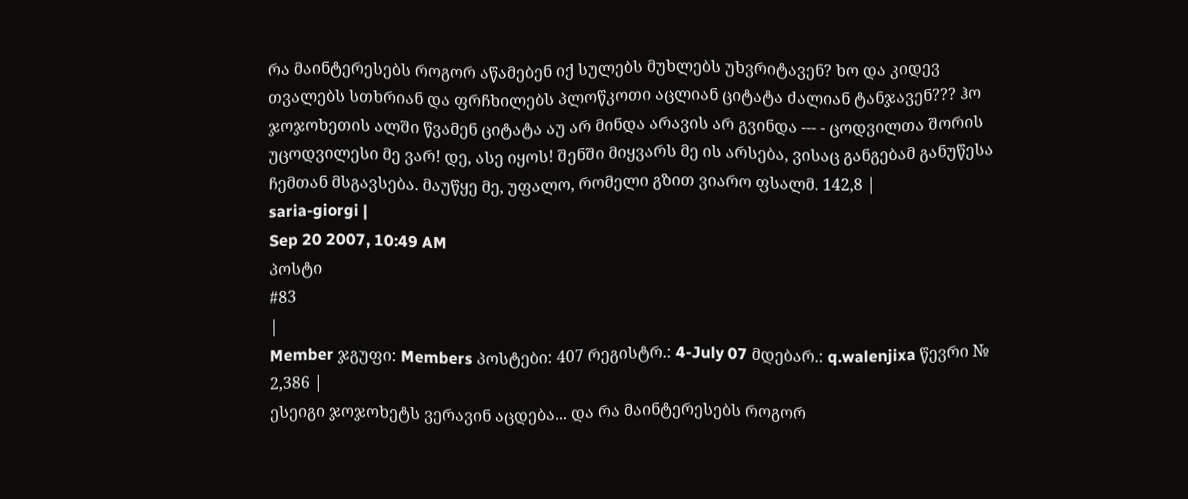რა მაინტერესებს როგორ აწამებენ იქ სულებს მუხლებს უხვრიტავენ? ხო და კიდევ თვალებს სთხრიან და ფრჩხილებს პლოწკოთი აცლიან ციტატა ძალიან ტანჯავენ??? ჰო ჯოჯოხეთის ალში წვამენ ციტატა აუ არ მინდა არავის არ გვინდა --- - ცოდვილთა შორის უცოდვილესი მე ვარ! დე, ასე იყოს! შენში მიყვარს მე ის არსება, ვისაც განგებამ განუწესა ჩემთან მსგავსება. მაუწყე მე, უფალო, რომელი გზით ვიარო ფსალმ. 142,8 |
saria-giorgi |
Sep 20 2007, 10:49 AM
პოსტი
#83
|
Member ჯგუფი: Members პოსტები: 407 რეგისტრ.: 4-July 07 მდებარ.: q.walenjixa წევრი № 2,386 |
ესეიგი ჯოჯოხეტს ვერავინ აცდება... და რა მაინტერესებს როგორ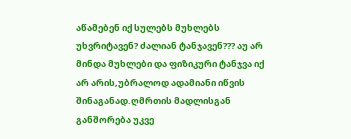აწამებენ იქ სულებს მუხლებს უხვრიტავენ? ძალიან ტანჯავენ??? აუ არ მინდა მუხლები და ფიზიკური ტანჯვა იქ არ არის,უბრალოდ ადამიანი იწვის შინაგანად.ღმრთის მადლისგან განშორება უკვე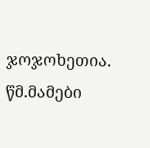ჯოჯოხეთია. წმ.მამები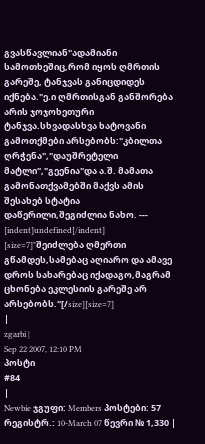გვასწავლიან"ადამიანი სამოთხეშიც,რომ იყოს ღმრთის გარეშე, ტანჯვას განიცდიდეს იქნება."ე.ი ღმრთისგან განშორება არის ჯოჯოხეთური ტანჯვა.სხვადასხვა ხატოვანი გამოთქმები არსებობს:"კბილთა ღრჭენა","დაუშრეტელი მატლი","გეენია"და ა.შ. მამათა გამონათქვამებში მაქვს ამის შესახებ სტატია დაწერილი,შეგიძლია ნახო. --- [indent]undefined[/indent] [size=7]"შეიძლება ღმერთი გწამდეს,სამებაც აღიარო და ამავე დროს სახარებაც იქადაგო,მაგრამ ცხონება ეკლესიის გარეშე არ არსებობს."[/size][size=7]
|
zgarbi |
Sep 22 2007, 12:10 PM
პოსტი
#84
|
Newbie ჯგუფი: Members პოსტები: 57 რეგისტრ.: 10-March 07 წევრი № 1,330 |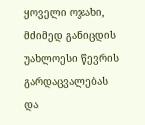ყოველი ოჯახი, მძიმედ განიცდის უახლოესი წევრის გარდაცვალებას და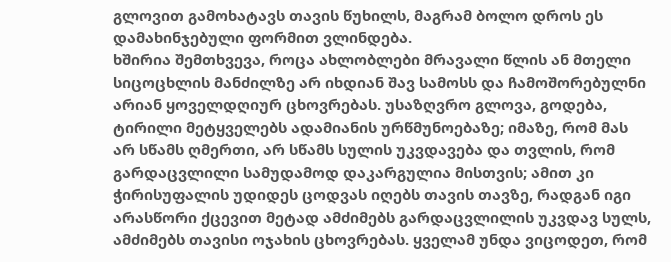გლოვით გამოხატავს თავის წუხილს, მაგრამ ბოლო დროს ეს დამახინჯებული ფორმით ვლინდება.
ხშირია შემთხვევა, როცა ახლობლები მრავალი წლის ან მთელი სიცოცხლის მანძილზე არ იხდიან შავ სამოსს და ჩამოშორებულნი არიან ყოველდღიურ ცხოვრებას. უსაზღვრო გლოვა, გოდება, ტირილი მეტყველებს ადამიანის ურწმუნოებაზე; იმაზე, რომ მას არ სწამს ღმერთი, არ სწამს სულის უკვდავება და თვლის, რომ გარდაცვლილი სამუდამოდ დაკარგულია მისთვის; ამით კი ჭირისუფალის უდიდეს ცოდვას იღებს თავის თავზე, რადგან იგი არასწორი ქცევით მეტად ამძიმებს გარდაცვლილის უკვდავ სულს, ამძიმებს თავისი ოჯახის ცხოვრებას. ყველამ უნდა ვიცოდეთ, რომ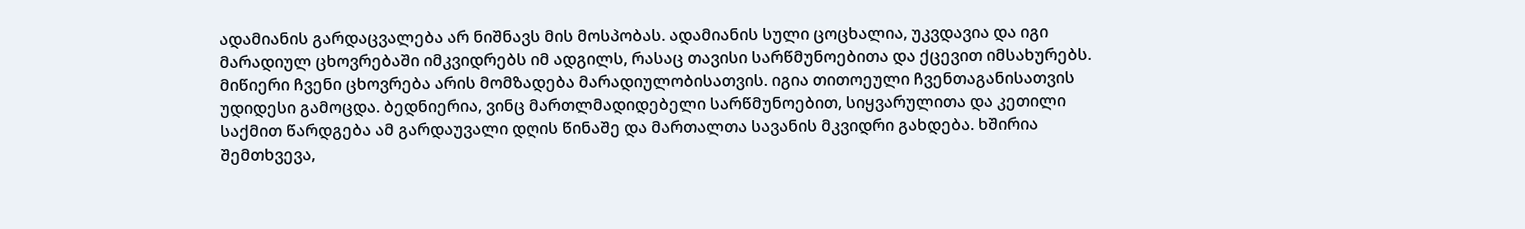ადამიანის გარდაცვალება არ ნიშნავს მის მოსპობას. ადამიანის სული ცოცხალია, უკვდავია და იგი მარადიულ ცხოვრებაში იმკვიდრებს იმ ადგილს, რასაც თავისი სარწმუნოებითა და ქცევით იმსახურებს. მიწიერი ჩვენი ცხოვრება არის მომზადება მარადიულობისათვის. იგია თითოეული ჩვენთაგანისათვის უდიდესი გამოცდა. ბედნიერია, ვინც მართლმადიდებელი სარწმუნოებით, სიყვარულითა და კეთილი საქმით წარდგება ამ გარდაუვალი დღის წინაშე და მართალთა სავანის მკვიდრი გახდება. ხშირია შემთხვევა,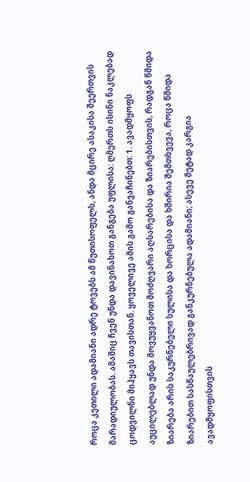როცა კეთილი ადამიანი ადრე ტოვებს ამ წუთისოფელს, ანდა მცირე ასაკისა შეერთვის მარადიულობას. ამაშიც ჩვენ უნდა დავინახოთ განგება უფლისა: ღმერთს ისინი ნაკლებად ცოდვილნი მიჰყავს თავისთან. ყოველივე ამის გამო განვაჩინებთ: 1. ავადმყოფს აუცილებლად უნდა მოვუყვანოთ მოძღვარი აღსარებისა და ზიარებისთვის, რადგან წმიდა ზიარება არის საკურნებელი სულისა და ხორცისა და ხშირია შემთხვევა, როცა წმიდა ზიარებით სასწაულებრივად განკურნებულა ადამიანი; ასევე მეტად კარგია ავადმყოფისთვის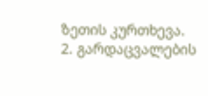ზეთის კურთხევა. 2. გარდაცვალების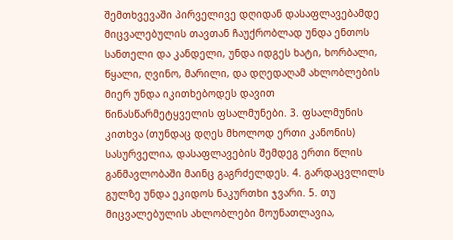შემთხვევაში პირველივე დღიდან დასაფლავებამდე მიცვალებულის თავთან ჩაუქრობლად უნდა ენთოს სანთელი და კანდელი, უნდა იდგეს ხატი, ხორბალი, წყალი, ღვინო, მარილი, და დღედაღამ ახლობლების მიერ უნდა იკითხებოდეს დავით წინასწარმეტყველის ფსალმუნები. 3. ფსალმუნის კითხვა (თუნდაც დღეს მხოლოდ ერთი კანონის) სასურველია, დასაფლავების შემდეგ ერთი წლის განმავლობაში მაინც გაგრძელდეს. 4. გარდაცვლილს გულზე უნდა ეკიდოს ნაკურთხი ჯვარი. 5. თუ მიცვალებულის ახლობლები მოუნათლავია,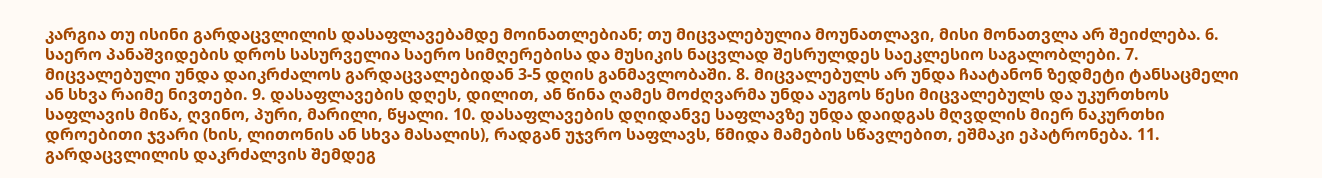კარგია თუ ისინი გარდაცვლილის დასაფლავებამდე მოინათლებიან; თუ მიცვალებულია მოუნათლავი, მისი მონათვლა არ შეიძლება. 6. საერო პანაშვიდების დროს სასურველია საერო სიმღერებისა და მუსიკის ნაცვლად შესრულდეს საეკლესიო საგალობლები. 7. მიცვალებული უნდა დაიკრძალოს გარდაცვალებიდან 3-5 დღის განმავლობაში. 8. მიცვალებულს არ უნდა ჩაატანონ ზედმეტი ტანსაცმელი ან სხვა რაიმე ნივთები. 9. დასაფლავების დღეს, დილით, ან წინა ღამეს მოძღვარმა უნდა აუგოს წესი მიცვალებულს და უკურთხოს საფლავის მიწა, ღვინო, პური, მარილი, წყალი. 10. დასაფლავების დღიდანვე საფლავზე უნდა დაიდგას მღვდლის მიერ ნაკურთხი დროებითი ჯვარი (ხის, ლითონის ან სხვა მასალის), რადგან უჯვრო საფლავს, წმიდა მამების სწავლებით, ეშმაკი ეპატრონება. 11. გარდაცვლილის დაკრძალვის შემდეგ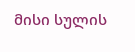მისი სულის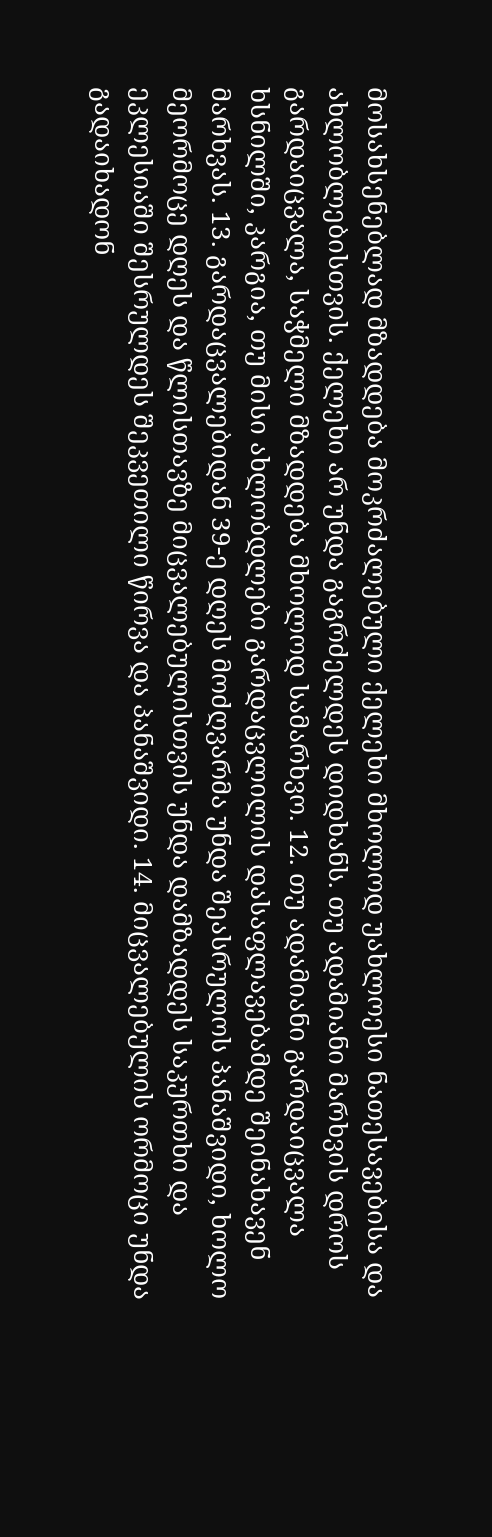მოსახსენებლად მზადდება მოკრძალებული ქელეხი მხოლოდ უახლოესი ნათესავებისა და ახლობლებისთვის. ქელეხი არ უნდა გაგრძელდეს დიდხანს. თუ ადამიანი მარხვის დროს გარდაიცვალა, საჭმელი მზადდება მხოლოდ სამარხვო. 12. თუ ადამიანი გარდაიცვალა ხსნილში, კარგია, თუ მისი ახლობდლები გარდაცვლილის დასაფლავებამდე შეინახავენ მარხვას. 13. გარდაცვალებიდან 39-ე დღეს მოძღვარმა უნდა შეასრულოს პანაშვიდი, ხოლო მეორმოცე დღეს და წლისთავზე მიცვალებულისთვის უნდა დამზადდეს საკურთხი და ეკლესიაში შესრულდეს შეკვეთილი წირვა და პანაშვიდი. 14. მიცვალებულის ორმოცი უნდა გადაიხადონ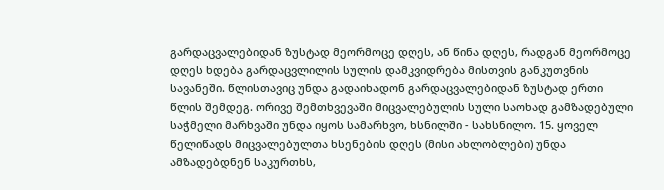გარდაცვალებიდან ზუსტად მეორმოცე დღეს, ან წინა დღეს, რადგან მეორმოცე დღეს ხდება გარდაცვლილის სულის დამკვიდრება მისთვის განკუთვნის სავანეში. წლისთავიც უნდა გადაიხადონ გარდაცვალებიდან ზუსტად ერთი წლის შემდეგ. ორივე შემთხვევაში მიცვალებულის სული საოხად გამზადებული საჭმელი მარხვაში უნდა იყოს სამარხვო, ხსნილში - სახსნილო. 15. ყოველ წელიწადს მიცვალებულთა ხსენების დღეს (მისი ახლობლები) უნდა ამზადებდნენ საკურთხს,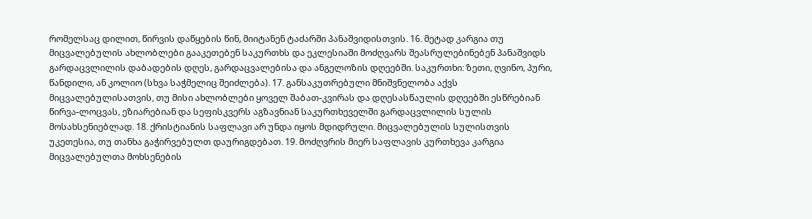რომელსაც დილით, წირვის დაწყების წინ, მიიტანენ ტაძარში პანაშვიდისთვის. 16. მეტად კარგია თუ მიცვალებულის ახლობლები გააკეთებენ საკურთხს და ეკლესიაში მოძღვარს შეასრულებინებენ პანაშვიდს გარდაცვლილის დაბადების დღეს, გარდაცვალებისა და ანგელოზის დღეებში. საკურთხი: ზეთი, ღვინო, პური, წანდილი, ან კოლიო (სხვა საჭმელიც შეიძლება). 17. განსაკუთრებული მნიშვნელობა აქვს მიცვალებულისათვის, თუ მისი ახლობლები ყოველ შაბათ-კვირას და დღესასწაულის დღეებში ესწრებიან წირვა-ლოცვას, ეზიარებიან და სეფისკვერს აგზავნიან საკურთხეველში გარდაცვლილის სულის მოსახსენიებლად. 18. ქრისტიანის საფლავი არ უნდა იყოს მდიდრული. მიცვალებულის სულისთვის უკეთესია, თუ თანხა გაჭირვებულთ დაურიგდებათ. 19. მოძღვრის მიერ საფლავის კურთხევა კარგია მიცვალებულთა მოხსენების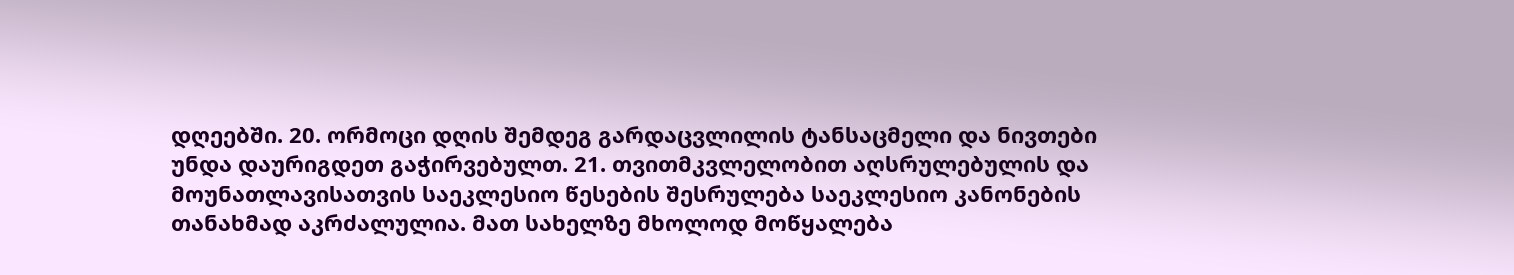დღეებში. 20. ორმოცი დღის შემდეგ გარდაცვლილის ტანსაცმელი და ნივთები უნდა დაურიგდეთ გაჭირვებულთ. 21. თვითმკვლელობით აღსრულებულის და მოუნათლავისათვის საეკლესიო წესების შესრულება საეკლესიო კანონების თანახმად აკრძალულია. მათ სახელზე მხოლოდ მოწყალება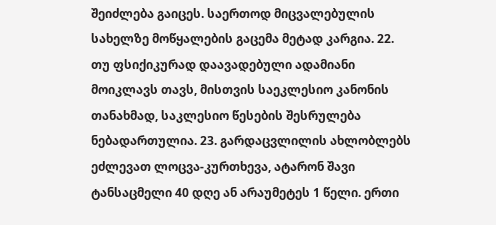შეიძლება გაიცეს. საერთოდ მიცვალებულის სახელზე მოწყალების გაცემა მეტად კარგია. 22. თუ ფსიქიკურად დაავადებული ადამიანი მოიკლავს თავს, მისთვის საეკლესიო კანონის თანახმად, საკლესიო წესების შესრულება ნებადართულია. 23. გარდაცვლილის ახლობლებს ეძლევათ ლოცვა-კურთხევა, ატარონ შავი ტანსაცმელი 40 დღე ან არაუმეტეს 1 წელი. ერთი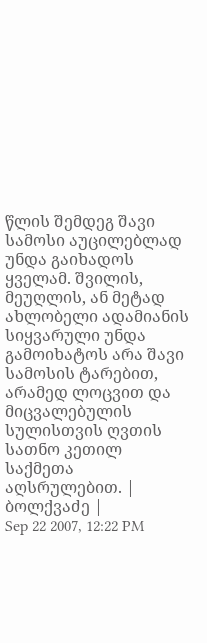წლის შემდეგ შავი სამოსი აუცილებლად უნდა გაიხადოს ყველამ. შვილის, მეუღლის, ან მეტად ახლობელი ადამიანის სიყვარული უნდა გამოიხატოს არა შავი სამოსის ტარებით, არამედ ლოცვით და მიცვალებულის სულისთვის ღვთის სათნო კეთილ საქმეთა აღსრულებით. |
ბოლქვაძე |
Sep 22 2007, 12:22 PM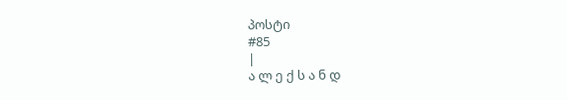პოსტი
#85
|
ა ლ ე ქ ს ა ნ დ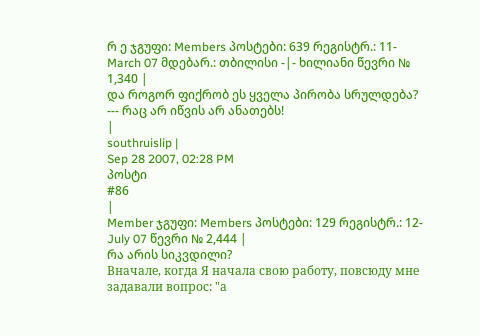რ ე ჯგუფი: Members პოსტები: 639 რეგისტრ.: 11-March 07 მდებარ.: თბილისი -|- ხილიანი წევრი № 1,340 |
და როგორ ფიქრობ ეს ყველა პირობა სრულდება?
--- რაც არ იწვის არ ანათებს!
|
southruislip |
Sep 28 2007, 02:28 PM
პოსტი
#86
|
Member ჯგუფი: Members პოსტები: 129 რეგისტრ.: 12-July 07 წევრი № 2,444 |
რა არის სიკვდილი?
Вначале, когда Я начала свою работу, повсюду мне задавали вопрос: "а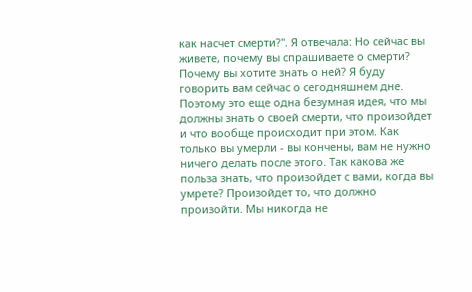как насчет смерти?". Я отвечала: Но сейчас вы живете, почему вы спрашиваете о смерти? Почему вы хотите знать о ней? Я буду говорить вам сейчас о сегодняшнем дне. Поэтому это еще одна безумная идея, что мы должны знать о своей смерти, что произойдет и что вообще происходит при этом. Как только вы умерли - вы кончены, вам не нужно ничего делать после этого. Так какова же польза знать, что произойдет с вами, когда вы умрете? Произойдет то, что должно произойти. Мы никогда не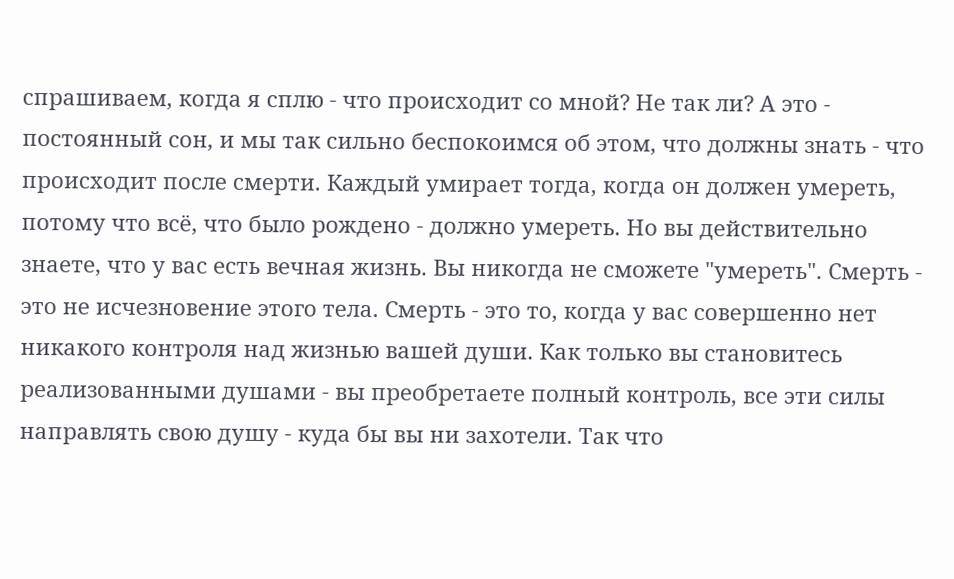спрашиваем, когда я сплю - что происходит со мной? Не так ли? А это - постоянный сон, и мы так сильно беспокоимся об этом, что должны знать - что происходит после смерти. Каждый умирает тогда, когда он должен умереть, потому что всё, что было рождено - должно умереть. Но вы действительно знаете, что у вас есть вечная жизнь. Вы никогда не сможете "умереть". Смерть - это не исчезновение этого тела. Смерть - это то, когда у вас совершенно нет никакого контроля над жизнью вашей души. Как только вы становитесь реализованными душами - вы преобретаете полный контроль, все эти силы направлять свою душу - куда бы вы ни захотели. Так что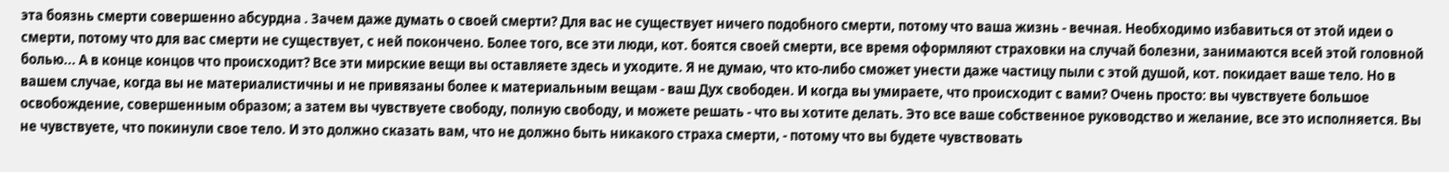эта боязнь смерти совершенно абсурдна . Зачем даже думать о своей смерти? Для вас не существует ничего подобного смерти, потому что ваша жизнь - вечная. Необходимо избавиться от этой идеи о смерти, потому что для вас смерти не существует, с ней покончено. Более того, все эти люди, кот. боятся своей смерти, все время оформляют страховки на случай болезни, занимаются всей этой головной болью... А в конце концов что происходит? Все эти мирские вещи вы оставляете здесь и уходите. Я не думаю, что кто-либо сможет унести даже частицу пыли с этой душой, кот. покидает ваше тело. Но в вашем случае, когда вы не материалистичны и не привязаны более к материальным вещам - ваш Дух свободен. И когда вы умираете, что происходит с вами? Очень просто: вы чувствуете большое освобождение, совершенным образом; а затем вы чувствуете свободу, полную свободу, и можете решать - что вы хотите делать. Это все ваше собственное руководство и желание, все это исполняется. Вы не чувствуете, что покинули свое тело. И это должно сказать вам, что не должно быть никакого страха смерти, - потому что вы будете чувствовать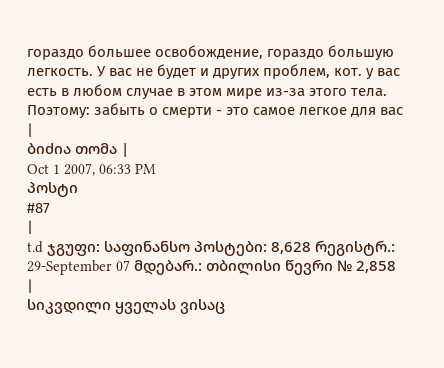гораздо большее освобождение, гораздо большую легкость. У вас не будет и других проблем, кот. у вас есть в любом случае в этом мире из-за этого тела. Поэтому: забыть о смерти - это самое легкое для вас |
ბიძია თომა |
Oct 1 2007, 06:33 PM
პოსტი
#87
|
t.d ჯგუფი: საფინანსო პოსტები: 8,628 რეგისტრ.: 29-September 07 მდებარ.: თბილისი წევრი № 2,858 |
სიკვდილი ყველას ვისაც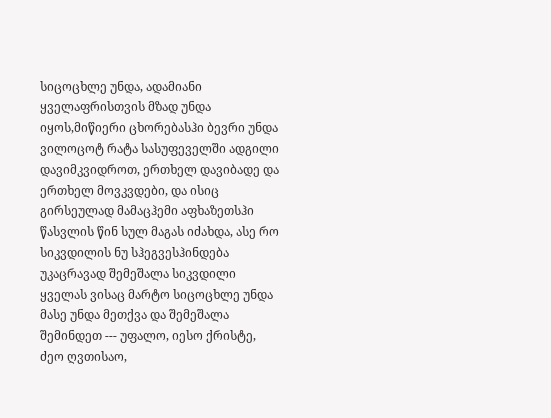სიცოცხლე უნდა, ადამიანი ყველაფრისთვის მზად უნდა იყოს,მიწიერი ცხორებასჰი ბევრი უნდა ვილოცოტ რატა სასუფეველში ადგილი დავიმკვიდროთ, ერთხელ დავიბადე და ერთხელ მოვკვდები, და ისიც გირსეულად მამაცჰემი აფხაზეთსჰი წასვლის წინ სულ მაგას იძახდა, ასე რო სიკვდილის ნუ სჰეგვესჰინდება
უკაცრავად შემეშალა სიკვდილი ყველას ვისაც მარტო სიცოცხლე უნდა მასე უნდა მეთქვა და შემეშალა შემინდეთ --- უფალო, იესო ქრისტე, ძეო ღვთისაო,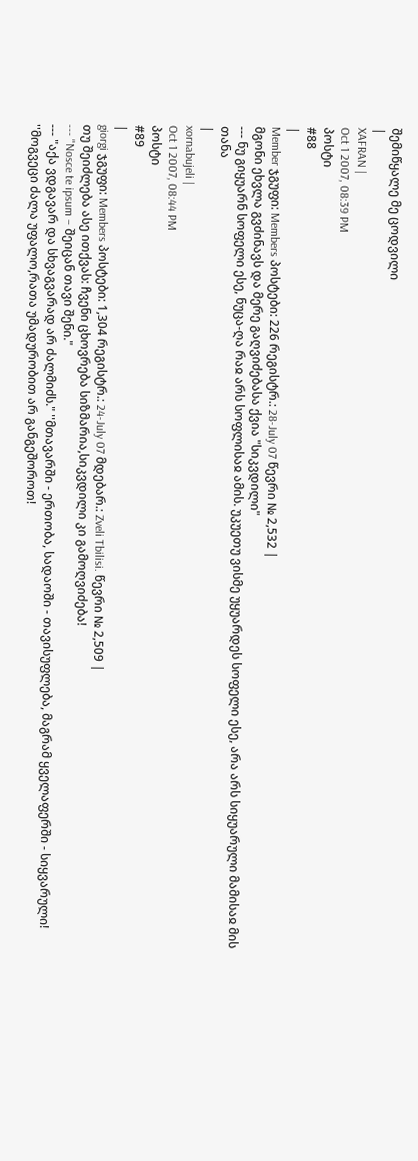შემიწყალე მე ცოდვილი
|
XAFRAN |
Oct 1 2007, 08:39 PM
პოსტი
#88
|
Member ჯგუფი: Members პოსტები: 226 რეგისტრ.: 28-July 07 წევრი № 2,532 |
მგონი ეხვლა გვძინავს და მერე გაღვიძებასა ქვია "სიკვდილი"
--- ნუ გიყუარნ სოფელი ესე, ნუცა-ღა რაჲ არს სოფლისაჲ ამის. უკუეთუ ვისმე უყუარდეს სოფელი ესე, არა არს სიყუარული მამისაჲ მის თანა
|
xornabujeli |
Oct 1 2007, 08:44 PM
პოსტი
#89
|
giorgi ჯგუფი: Members პოსტები: 1,304 რეგისტრ.: 24-July 07 მდებარ.: Zveli Tbilisi. წევრი № 2,509 |
თუ შეიძლება ასე ითქვას: ჩვენი ცხოვრება სიზმარია,სიკვდილი კი გამოღვიძება!
--- "Nosce te ipsum – შეიცან თავი შენი."
--- "აქა ვდგავარ და სხვაგვარად არ ძალმიძს." ''მთავარში - ერთობა, სადაოში - თავისუფლება, მაგრამ ყველაფერში - სიყვარული! ''მოგვეცი ძალა უფალო,რათა უმადურობით არ განგეშოროთ!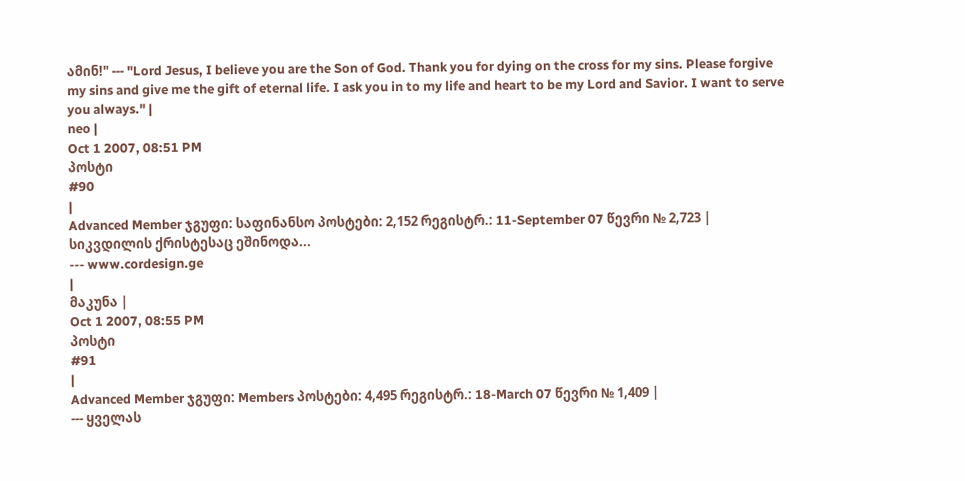ამინ!" --- "Lord Jesus, I believe you are the Son of God. Thank you for dying on the cross for my sins. Please forgive my sins and give me the gift of eternal life. I ask you in to my life and heart to be my Lord and Savior. I want to serve you always." |
neo |
Oct 1 2007, 08:51 PM
პოსტი
#90
|
Advanced Member ჯგუფი: საფინანსო პოსტები: 2,152 რეგისტრ.: 11-September 07 წევრი № 2,723 |
სიკვდილის ქრისტესაც ეშინოდა...
--- www.cordesign.ge
|
მაკუნა |
Oct 1 2007, 08:55 PM
პოსტი
#91
|
Advanced Member ჯგუფი: Members პოსტები: 4,495 რეგისტრ.: 18-March 07 წევრი № 1,409 |
--- ყველას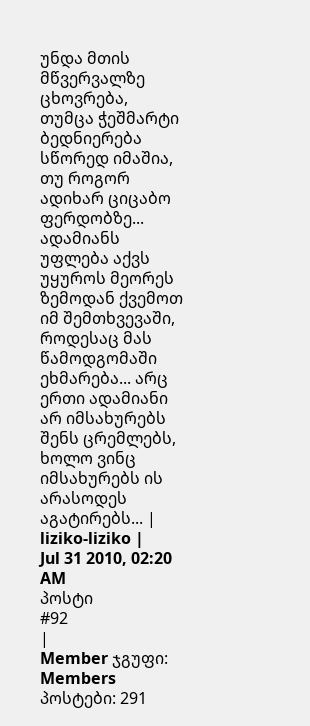უნდა მთის მწვერვალზე ცხოვრება, თუმცა ჭეშმარტი ბედნიერება სწორედ იმაშია, თუ როგორ ადიხარ ციცაბო ფერდობზე...
ადამიანს უფლება აქვს უყუროს მეორეს ზემოდან ქვემოთ იმ შემთხვევაში, როდესაც მას წამოდგომაში ეხმარება... არც ერთი ადამიანი არ იმსახურებს შენს ცრემლებს, ხოლო ვინც იმსახურებს ის არასოდეს აგატირებს... |
liziko-liziko |
Jul 31 2010, 02:20 AM
პოსტი
#92
|
Member ჯგუფი: Members პოსტები: 291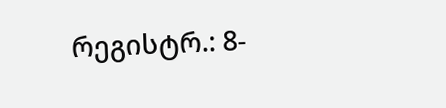რეგისტრ.: 8-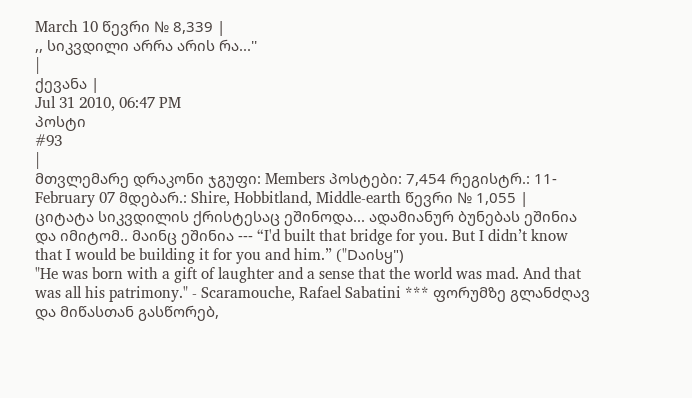March 10 წევრი № 8,339 |
,, სიკვდილი არრა არის რა...''
|
ქევანა |
Jul 31 2010, 06:47 PM
პოსტი
#93
|
მთვლემარე დრაკონი ჯგუფი: Members პოსტები: 7,454 რეგისტრ.: 11-February 07 მდებარ.: Shire, Hobbitland, Middle-earth წევრი № 1,055 |
ციტატა სიკვდილის ქრისტესაც ეშინოდა... ადამიანურ ბუნებას ეშინია და იმიტომ.. მაინც ეშინია --- “I'd built that bridge for you. But I didn’t know that I would be building it for you and him.” ("Dაისყ")
"He was born with a gift of laughter and a sense that the world was mad. And that was all his patrimony." - Scaramouche, Rafael Sabatini *** ფორუმზე გლანძღავ და მიწასთან გასწორებ,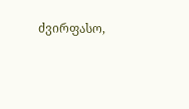ძვირფასო,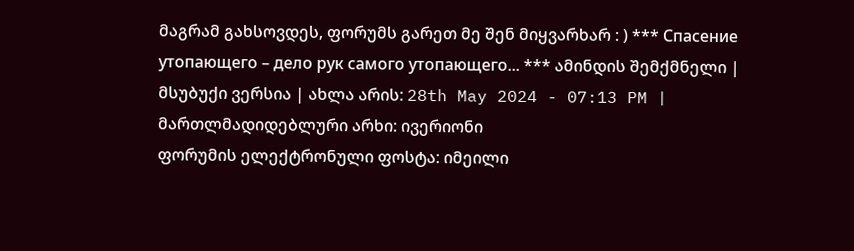მაგრამ გახსოვდეს, ფორუმს გარეთ მე შენ მიყვარხარ : ) *** Спасение утопающего – дело рук самого утопающего... *** ამინდის შემქმნელი |
მსუბუქი ვერსია | ახლა არის: 28th May 2024 - 07:13 PM |
მართლმადიდებლური არხი: ივერიონი
ფორუმის ელექტრონული ფოსტა: იმეილი